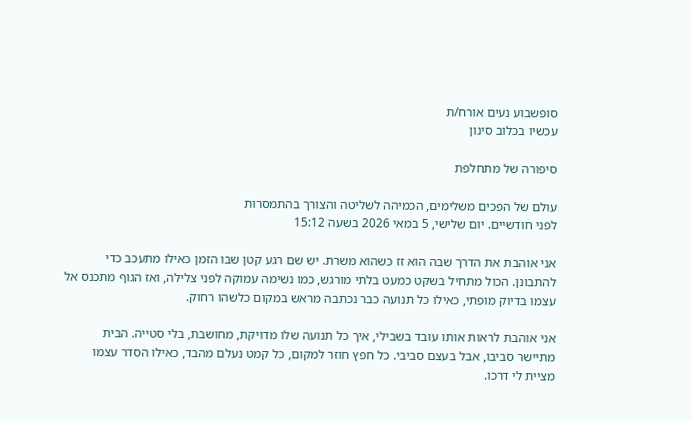סופשבוע נעים אורח/ת
עכשיו בכלוב סינון

סיפורה של מתחלפת

עולם של הפכים משלימים, הכמיהה לשליטה והצורך בהתמסרות
לפני חודשיים. יום שלישי, 5 במאי 2026 בשעה 15:12

אני אוהבת את הדרך שבה הוא זז כשהוא משרת. יש שם רגע קטן שבו הזמן כאילו מתעכב כדי להתבונן. הכול מתחיל בשקט כמעט בלתי מורגש, כמו נשימה עמוקה לפני צלילה, ואז הגוף מתכנס אל עצמו בדיוק מופתי, כאילו כל תנועה כבר נכתבה מראש במקום כלשהו רחוק.

אני אוהבת לראות אותו עובד בשבילי, איך כל תנועה שלו מדויקת, מחושבת, בלי סטייה. הבית מתיישר סביבו, אבל בעצם סביבי. כל חפץ חוזר למקום, כל קמט נעלם מהבד, כאילו הסדר עצמו מציית לי דרכו.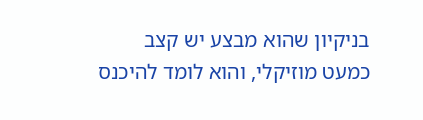בניקיון שהוא מבצע יש קצב כמעט מוזיקלי, והוא לומד להיכנס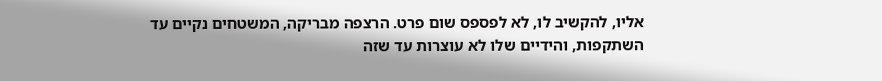אליו, להקשיב לו, לא לפספס שום פרט. הרצפה מבריקה, המשטחים נקיים עד השתקפות, והידיים שלו לא עוצרות עד שזה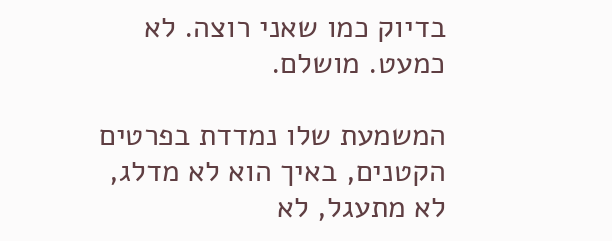בדיוק כמו שאני רוצה. לא כמעט. מושלם.

המשמעת שלו נמדדת בפרטים הקטנים, באיך הוא לא מדלג, לא מתעגל, לא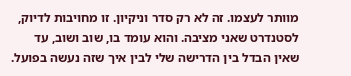מוותר לעצמו. זה לא רק סדר וניקיון. זו מחויבות לדיוק, לסטנדרט שאני מציבה. והוא עומד בו, שוב ושוב, עד שאין הבדל בין הדרישה שלי לבין איך שזה נעשה בפועל.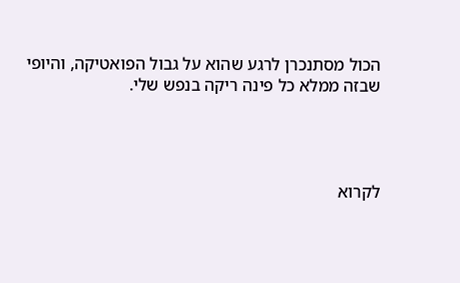הכול מסתנכרן לרגע שהוא על גבול הפואטיקה, והיופי שבזה ממלא כל פינה ריקה בנפש שלי.




לקרוא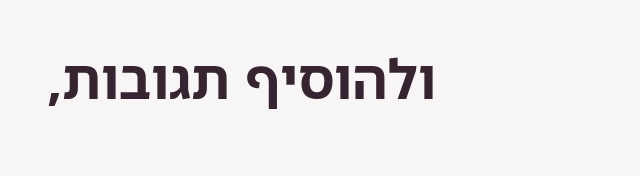ולהוסיף תגובות,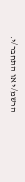הרשמ/י או התחבר/י.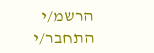הרשמ/י התחבר/י